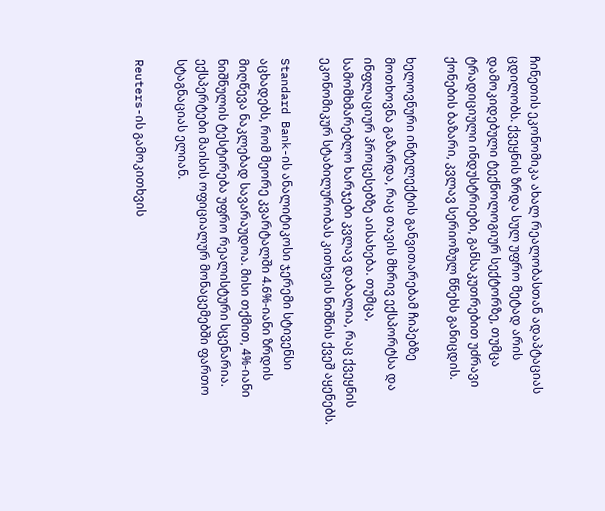ჩინეთის ეკონომიკა ახალ რეალობასთან ადაპტაციას ცდილობს. ქვეყნის ზრდა სულ უფრო მეტად არის დამოკიდებული ტექნოლოგიურ სექტორზე, თუმცა ტრადიციული ინდუსტრიები, განსაკუთრებით უძრავი ქონების ბაზარი, კვლავ სერიოზულ წნეხს განიცდის.

ხელოვნური ინტელექტის განვითარებამ ჩიპებზე მოთხოვნა გაზარდა, რაც თავის მხრივ ექსპორტსა და ინფლაციურ პროცესებზე აისახება. თუმცა, სამომხმარებლო ხარჯები კვლავ დაბალია, რაც ქვეყნის ეკონომიკურ სტაბილურობას კითხვის ნიშნის ქვეშ აყენებს.

Standard Bank-ის ანალიტიკოსი ჯერემი სტივენსი აცხადებს, რომ მეორე კვარტალში 4.6%-იანი ზრდის მიღწევა ნაკლებად სავარაუდოა. მისი თქმით, 4%-იანი ნიშნულის ტესტირება უფრო რეალისტური სცენარია. ექსპერტები მაისის ოფიციალურ მონაცემებში ფართო სტაგნაციას ელიან.

Reuters-ის გამოკითხვის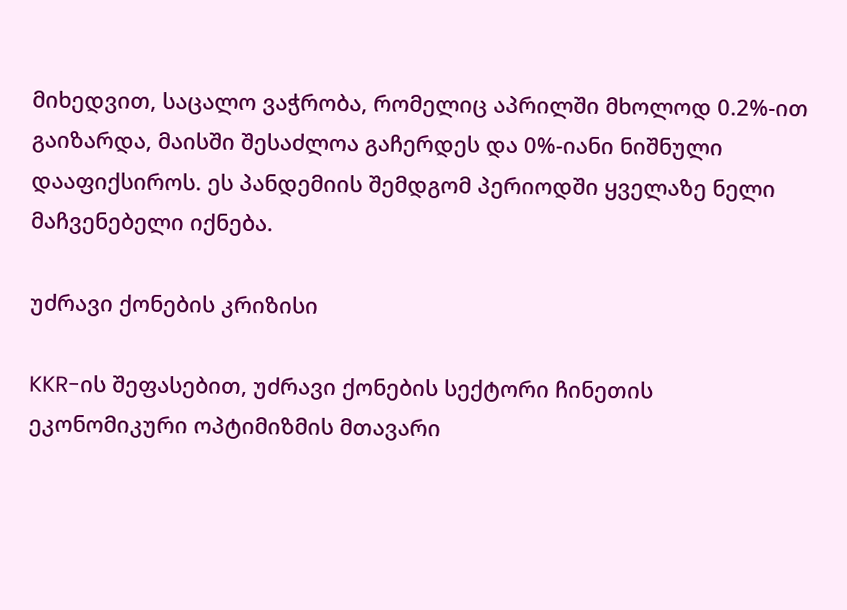მიხედვით, საცალო ვაჭრობა, რომელიც აპრილში მხოლოდ 0.2%-ით გაიზარდა, მაისში შესაძლოა გაჩერდეს და 0%-იანი ნიშნული დააფიქსიროს. ეს პანდემიის შემდგომ პერიოდში ყველაზე ნელი მაჩვენებელი იქნება.

უძრავი ქონების კრიზისი

KKR-ის შეფასებით, უძრავი ქონების სექტორი ჩინეთის ეკონომიკური ოპტიმიზმის მთავარი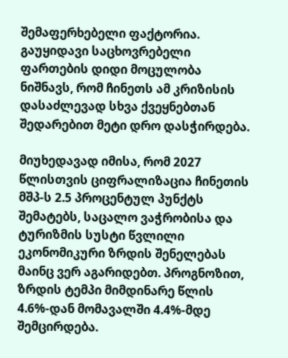შემაფერხებელი ფაქტორია. გაუყიდავი საცხოვრებელი ფართების დიდი მოცულობა ნიშნავს, რომ ჩინეთს ამ კრიზისის დასაძლევად სხვა ქვეყნებთან შედარებით მეტი დრო დასჭირდება.

მიუხედავად იმისა, რომ 2027 წლისთვის ციფრალიზაცია ჩინეთის მშპ-ს 2.5 პროცენტულ პუნქტს შემატებს, საცალო ვაჭრობისა და ტურიზმის სუსტი წვლილი ეკონომიკური ზრდის შენელებას მაინც ვერ აგარიდებთ. პროგნოზით, ზრდის ტემპი მიმდინარე წლის 4.6%-დან მომავალში 4.4%-მდე შემცირდება.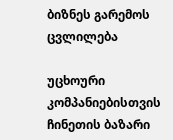ბიზნეს გარემოს ცვლილება

უცხოური კომპანიებისთვის ჩინეთის ბაზარი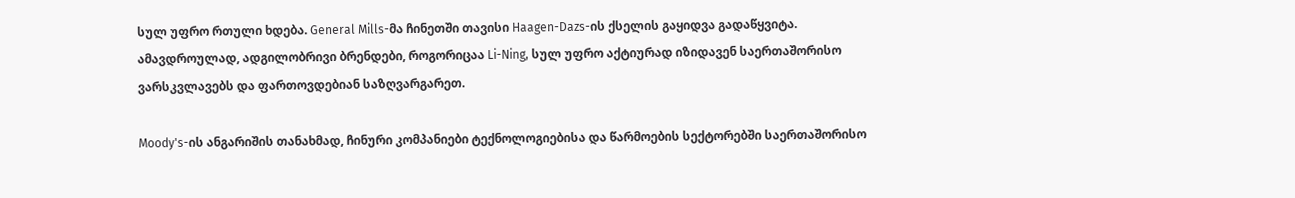სულ უფრო რთული ხდება. General Mills-მა ჩინეთში თავისი Haagen-Dazs-ის ქსელის გაყიდვა გადაწყვიტა. ამავდროულად, ადგილობრივი ბრენდები, როგორიცაა Li-Ning, სულ უფრო აქტიურად იზიდავენ საერთაშორისო ვარსკვლავებს და ფართოვდებიან საზღვარგარეთ.

Moody's-ის ანგარიშის თანახმად, ჩინური კომპანიები ტექნოლოგიებისა და წარმოების სექტორებში საერთაშორისო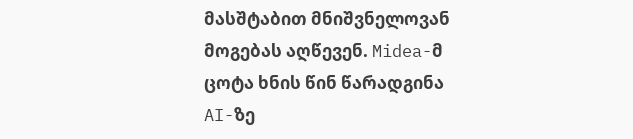მასშტაბით მნიშვნელოვან მოგებას აღწევენ. Midea-მ ცოტა ხნის წინ წარადგინა AI-ზე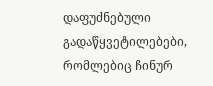დაფუძნებული გადაწყვეტილებები, რომლებიც ჩინურ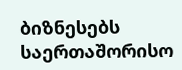ბიზნესებს საერთაშორისო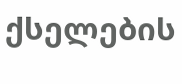ქსელების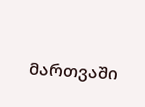მართვაში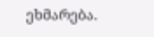ეხმარება.